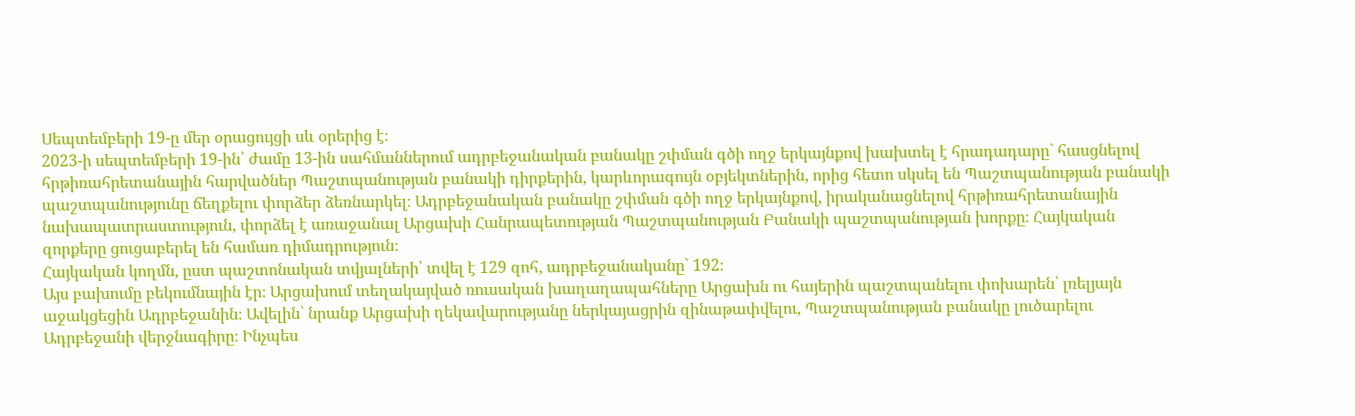Սեպտեմբերի 19-ը մեր օրացույցի սև օրերից է։
2023-ի սեպտեմբերի 19-ին՝ ժամը 13-ին սահմաններում ադրբեջանական բանակը շփման գծի ողջ երկայնքով խախտել է հրադադարը` հասցնելով հրթիռահրետանային հարվածներ Պաշտպանության բանակի դիրքերին, կարևորագույն օբյեկտներին, որից հետո սկսել են Պաշտպանության բանակի պաշտպանությունը ճեղքելու փորձեր ձեռնարկել։ Ադրբեջանական բանակը շփման գծի ողջ երկայնքով, իրականացնելով հրթիռահրետանային նախապատրաստություն, փորձել է առաջանալ Արցախի Հանրապետության Պաշտպանության Բանակի պաշտպանության խորքը։ Հայկական զորքերը ցուցաբերել են համառ դիմադրություն։
Հայկական կողմն, ըստ պաշտոնական տվյալների՝ տվել է 129 զոհ, ադրբեջանականը՝ 192։
Այս բախումը բեկումնային էր։ Արցախում տեղակայված ռուսական խաղաղապահները Արցախն ու հայերին պաշտպանելու փոխարեն՝ լռելյայն աջակցեցին Ադրբեջանին։ Ավելին՝ նրանք Արցախի ղեկավարությանը ներկայացրին զինաթափվելու, Պաշտպանության բանակը լուծարելու Ադրբեջանի վերջնագիրը։ Ինչպես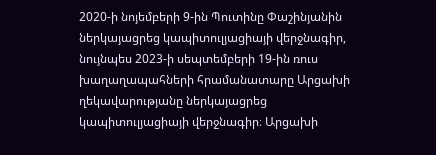2020-ի նոյեմբերի 9-ին Պուտինը Փաշինյանին ներկայացրեց կապիտուլյացիայի վերջնագիր, նույնպես 2023-ի սեպտեմբերի 19-ին ռուս խաղաղապահների հրամանատարը Արցախի ղեկավարությանը ներկայացրեց կապիտուլյացիայի վերջնագիր։ Արցախի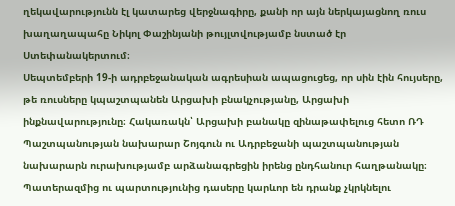ղեկավարությունն էլ կատարեց վերջնագիրը, քանի որ այն ներկայացնող ռուս խաղաղապահը Նիկոլ Փաշինյանի թույլտվությամբ նստած էր Ստեփանակերտում։
Սեպտեմբերի 19-ի ադրբեջանական ագրեսիան ապացուցեց, որ սին էին հույսերը, թե ռուսները կպաշտպանեն Արցախի բնակչությանը, Արցախի ինքնավարությունը։ Հակառակն՝ Արցախի բանակը զինաթափելուց հետո ՌԴ Պաշտպանության նախարար Շոյգուն ու Ադրբեջանի պաշտպանության նախարարն ուրախությամբ արձանագրեցին իրենց ընդհանուր հաղթանակը։
Պատերազմից ու պարտությունից դասերը կարևոր են դրանք չկրկնելու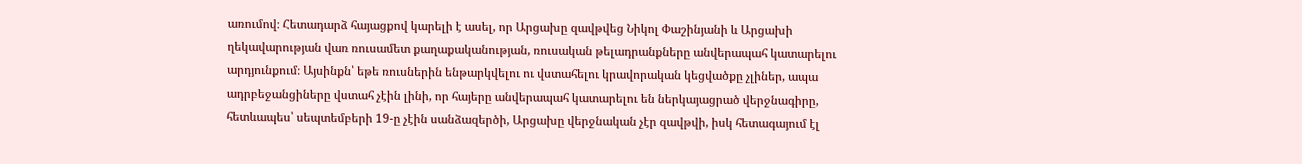առումով։ Հետադարձ հայացքով կարելի է ասել, որ Արցախը զավթվեց Նիկոլ Փաշինյանի և Արցախի ղեկավարության վառ ռուսամետ քաղաքականության, ռուսական թելադրանքները անվերապահ կատարելու արդյունքում։ Այսինքն՝ եթե ռուսներին ենթարկվելու ու վստահելու կրավորական կեցվածքը չլիներ, ապա ադրբեջանցիները վստահ չէին լինի, որ հայերը անվերապահ կատարելու են ներկայացրած վերջնագիրը, հետևապես՝ սեպտեմբերի 19-ը չէին սանձազերծի, Արցախը վերջնական չէր զավթվի, իսկ հետագայում էլ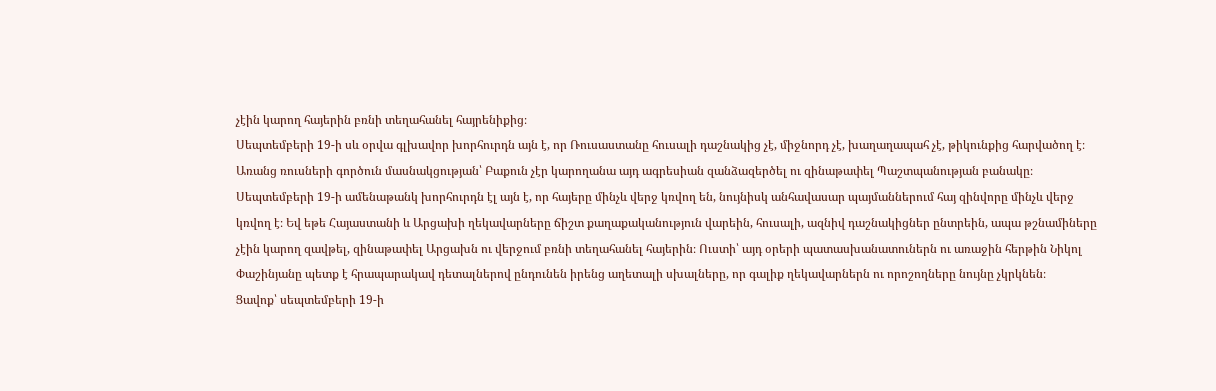չէին կարող հայերին բռնի տեղահանել հայրենիքից։
Սեպտեմբերի 19-ի սև օրվա գլխավոր խորհուրդն այն է, որ Ռուսաստանը հուսալի դաշնակից չէ, միջնորդ չէ, խաղաղապահ չէ, թիկունքից հարվածող է։ Առանց ռուսների գործուն մասնակցության՝ Բաքուն չէր կարողանա այդ ագրեսիան զանձազերծել ու զինաթափել Պաշտպանության բանակը։
Սեպտեմբերի 19-ի ամենաթանկ խորհուրդն էլ այն է, որ հայերը մինչև վերջ կռվող են, նույնիսկ անհավասար պայմաններում հայ զինվորը մինչև վերջ կռվող է։ Եվ եթե Հայաստանի և Արցախի ղեկավարները ճիշտ քաղաքականություն վարեին, հուսալի, ազնիվ դաշնակիցներ ընտրեին, ապա թշնամիները չէին կարող զավթել, զինաթափել Արցախն ու վերջում բռնի տեղահանել հայերին։ Ուստի՝ այդ օրերի պատասխանատուներն ու առաջին հերթին Նիկոլ Փաշինյանը պետք է հրապարակավ դետալներով ընդունեն իրենց աղետալի սխալները, որ գալիք ղեկավարներն ու որոշողները նույնը չկրկնեն։
Ցավոք՝ սեպտեմբերի 19-ի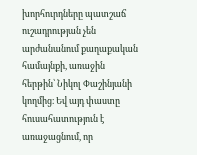խորհուրդները պատշաճ ուշադրության չեն արժանանում քաղաքական համայնքի, առաջին հերթին՝ Նիկոլ Փաշինյանի կողմից։ Եվ այդ փաստը հուսահատություն է առաջացնում, որ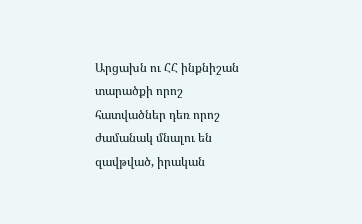Արցախն ու ՀՀ ինքնիշան տարածքի որոշ հատվածներ դեռ որոշ ժամանակ մնալու են զավթված, իրական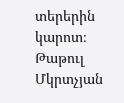տերերին կարոտ։
Թաթուլ Մկրտչյան